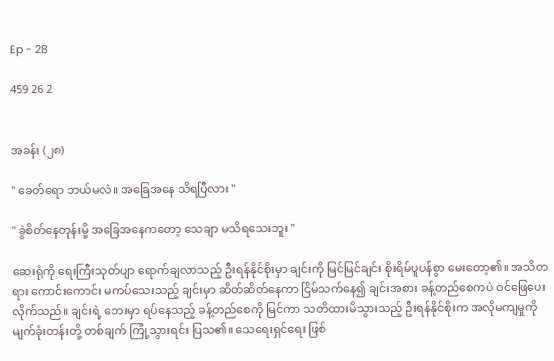Ep - 28

459 26 2


အခန်း (၂၈)

" ခေတ်ရော ဘယ်မလဲ။ အခြေအနေ သိရပြီလား "

" ခွဲစိတ်နေတုန်းမို့ အခြေအနေကတော့ သေချာ မသိရသေးဘူး "

ဆေးရုံကို ရေးကြီးသုတ်ပျာ ရောက်ချလာသည့် ဦးရန်နိုင်စိုးမှာ ချင်းကို မြင်မြင်ချင်း စိုးရိမ်ပူပန်စွာ မေးတော့၏။ အသိတရား ကောင်းကောင်း မကပ်သေးသည့် ချင်းမှာ ဆိတ်ဆိတ်နေကာ ငြိမ်သက်နေ၍ ချင်းအစား ခန့်တည်စေကပဲ ဝင်ဖြေပေးလိုက်သည်။ ချင်းရဲ့ ဘေးမှာ ရပ်နေသည့် ခန့်တည်စေကို မြင်ကာ သတိထားမိသွားသည့် ဦးရန်နိုင်စိုးက အလိုမကျမှုကို မျက်ခုံးတန်းတို့ တစ်ချက် ကြုံ့သွားရင်း ပြသ၏။ သေရေးရှင်ရေး ဖြစ်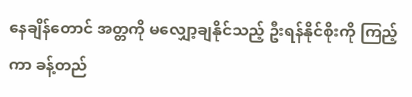နေချိန်တောင် အတ္တကို မလျှော့ချနိုင်သည့် ဦးရန်နိုင်စိုးကို ကြည့်ကာ ခန့်တည်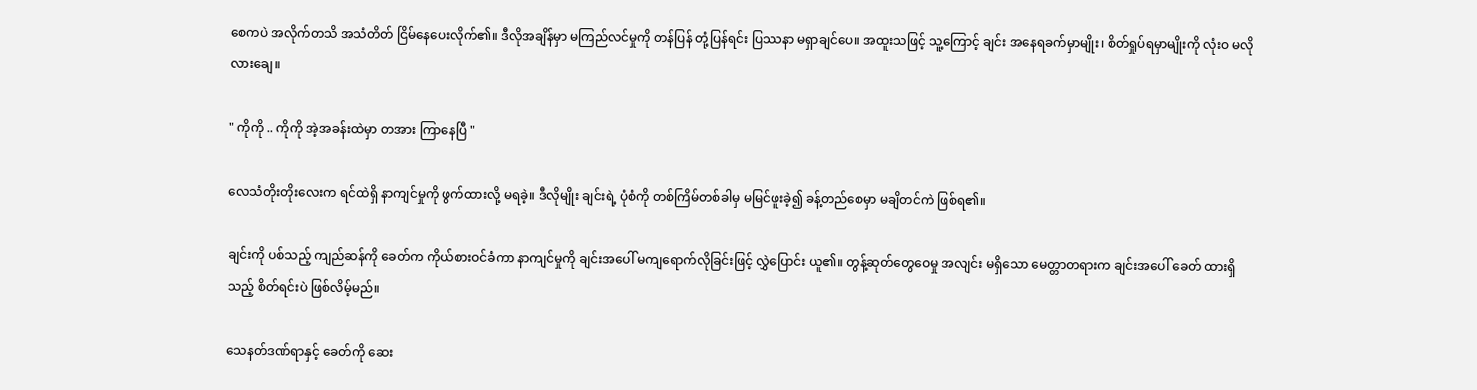စေကပဲ အလိုက်တသိ အသံတိတ် ငြိမ်နေပေးလိုက်၏။ ဒီလိုအချိန်မှာ မကြည်လင်မှုကို တန်ပြန် တုံ့ပြန်ရင်း ပြဿနာ မရှာချင်ပေ။ အထူးသဖြင့် သူ့ကြောင့် ချင်း အနေရခက်မှာမျိုး၊ စိတ်ရှုပ်ရမှာမျိုးကို လုံးဝ မလိုလားချေ။

" ကိုကို .. ကိုကို အဲ့အခန်းထဲမှာ တအား ကြာနေပြီ "

လေသံတိုးတိုးလေးက ရင်ထဲရှိ နာကျင်မှုကို ဖွက်ထားလို့ မရခဲ့။ ဒီလိုမျိုး ချင်းရဲ့ ပုံစံကို တစ်ကြိမ်တစ်ခါမှ မမြင်ဖူးခဲ့၍ ခန့်တည်စေမှာ မချိတင်ကဲ ဖြစ်ရ၏။

ချင်းကို ပစ်သည့် ကျည်ဆန်ကို ခေတ်က ကိုယ်စားဝင်ခံကာ နာကျင်မှုကို ချင်းအပေါ် မကျရောက်လိုခြင်းဖြင့် လွှဲပြောင်း ယူ၏။ တွန့်ဆုတ်တွေဝေမှု အလျင်း မရှိသော မေတ္တာတရားက ချင်းအပေါ် ခေတ် ထားရှိသည့် စိတ်ရင်းပဲ ဖြစ်လိမ့်မည်။

သေနတ်ဒဏ်ရာနှင့် ခေတ်ကို ဆေး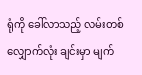ရုံကို ခေါ်လာသည့် လမ်းတစ်လျှောက်လုံး ချင်းမှာ မျက်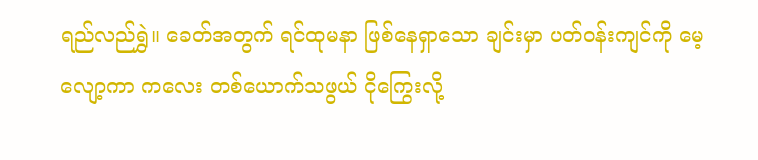ရည်လည်ရွှဲ။ ခေတ်အတွက် ရင်ထုမနာ ဖြစ်နေရှာသော ချင်းမှာ ပတ်ဝန်းကျင်ကို မေ့လျော့ကာ ကလေး တစ်ယောက်သဖွယ် ငိုကြွေးလို့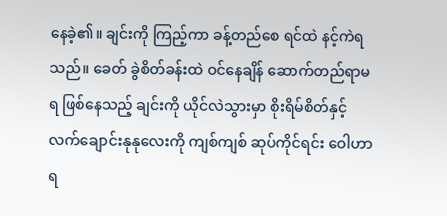နေခဲ့၏။ ချင်းကို ကြည့်ကာ ခန့်တည်စေ ရင်ထဲ နင့်ကဲရသည်။ ခေတ် ခွဲစိတ်ခန်းထဲ ဝင်နေချိန် ဆောက်တည်ရာမရ ဖြစ်နေသည့် ချင်းကို ယိုင်လဲသွားမှာ စိုးရိမ်စိတ်နှင့် လက်ချောင်းနုနုလေးကို ကျစ်ကျစ် ဆုပ်ကိုင်ရင်း ဝေါဟာရ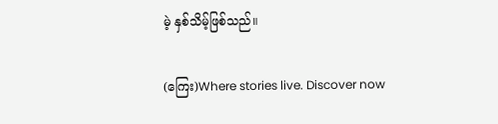မဲ့ နှစ်သိမ့်ဖြစ်သည်။

(ကြေး)Where stories live. Discover now